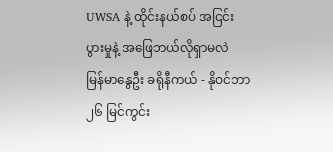UWSA နဲ့ ထိုင်းနယ်စပ် အငြင်းပွားမှုနဲ့ အဖြေဘယ်လိုရှာမလဲ
မြန်မာနွေဦး ခရိုနီကယ် - နိုဝင်ဘာ ၂၆ မြင်ကွင်း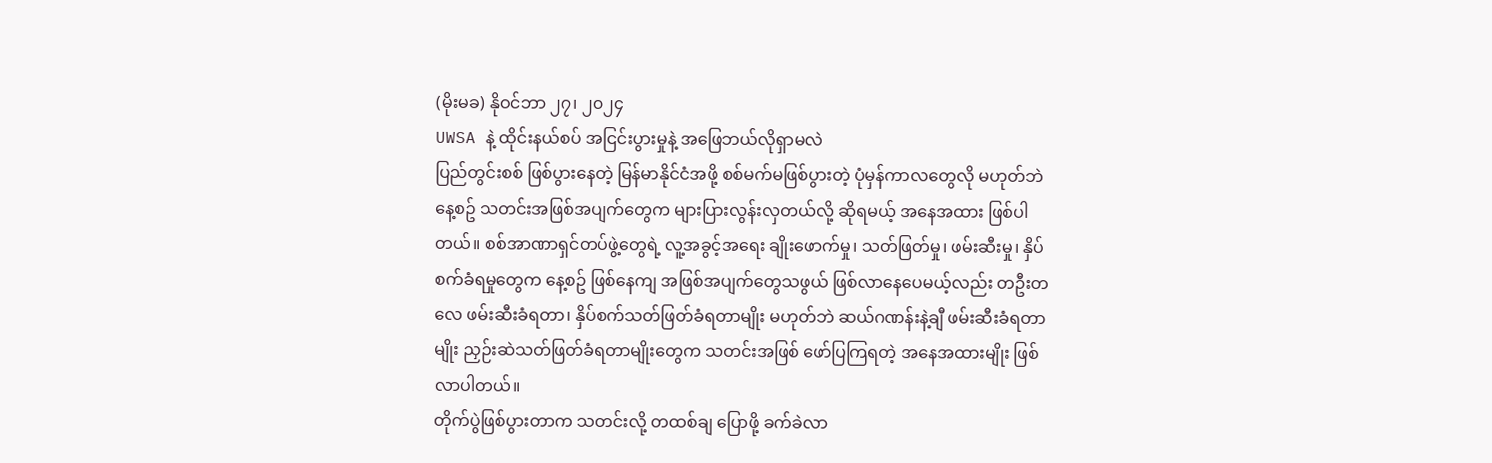(မိုးမခ) နိုဝင်ဘာ ၂၇၊ ၂၀၂၄
UWSA နဲ့ ထိုင်းနယ်စပ် အငြင်းပွားမှုနဲ့ အဖြေဘယ်လိုရှာမလဲ
ပြည်တွင်းစစ် ဖြစ်ပွားနေတဲ့ မြန်မာနိုင်ငံအဖို့ စစ်မက်မဖြစ်ပွားတဲ့ ပုံမှန်ကာလတွေလို မဟုတ်ဘဲ နေ့စဥ် သတင်းအဖြစ်အပျက်တွေက များပြားလွန်းလှတယ်လို့ ဆိုရမယ့် အနေအထား ဖြစ်ပါတယ်။ စစ်အာဏာရှင်တပ်ဖွဲ့တွေရဲ့ လူ့အခွင့်အရေး ချိုးဖောက်မှု၊ သတ်ဖြတ်မှု၊ ဖမ်းဆီးမှု၊ နှိပ်စက်ခံရမှုတွေက နေ့စဥ် ဖြစ်နေကျ အဖြစ်အပျက်တွေသဖွယ် ဖြစ်လာနေပေမယ့်လည်း တဦးတလေ ဖမ်းဆီးခံရတာ၊ နှိပ်စက်သတ်ဖြတ်ခံရတာမျိုး မဟုတ်ဘဲ ဆယ်ဂဏန်းနဲ့ချီ ဖမ်းဆီးခံရတာမျိုး ညှဉ်းဆဲသတ်ဖြတ်ခံရတာမျိုးတွေက သတင်းအဖြစ် ဖော်ပြကြရတဲ့ အနေအထားမျိုး ဖြစ်လာပါတယ်။
တိုက်ပွဲဖြစ်ပွားတာက သတင်းလို့ တထစ်ချ ပြောဖို့ ခက်ခဲလာ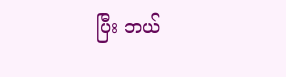ပြီး ဘယ်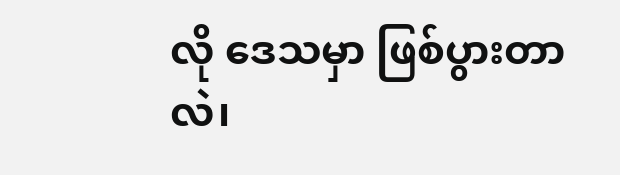လို ဒေသမှာ ဖြစ်ပွားတာလဲ၊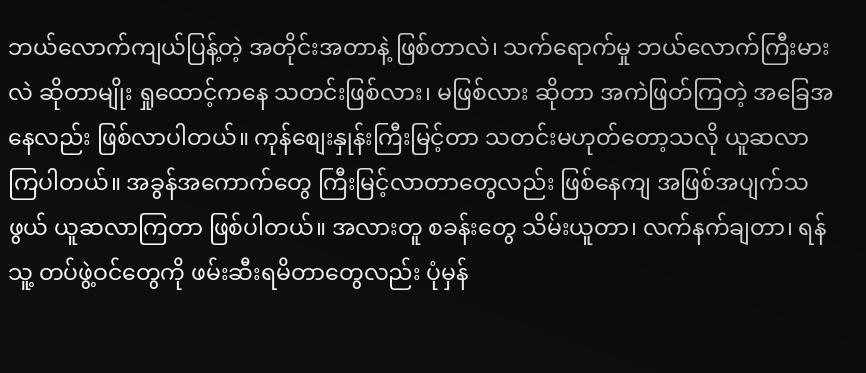ဘယ်လောက်ကျယ်ပြန့်တဲ့ အတိုင်းအတာနဲ့ ဖြစ်တာလဲ၊ သက်ရောက်မှု ဘယ်လောက်ကြီးမားလဲ ဆိုတာမျိုး ရှုထောင့်ကနေ သတင်းဖြစ်လား၊ မဖြစ်လား ဆိုတာ အကဲဖြတ်ကြတဲ့ အခြေအနေလည်း ဖြစ်လာပါတယ်။ ကုန်စျေးနှုန်းကြီးမြင့်တာ သတင်းမဟုတ်တော့သလို ယူဆလာကြပါတယ်။ အခွန်အကောက်တွေ ကြီးမြင့်လာတာတွေလည်း ဖြစ်နေကျ အဖြစ်အပျက်သဖွယ် ယူဆလာကြတာ ဖြစ်ပါတယ်။ အလားတူ စခန်းတွေ သိမ်းယူတာ၊ လက်နက်ချတာ၊ ရန်သူ့ တပ်ဖွဲ့ဝင်တွေကို ဖမ်းဆီးရမိတာတွေလည်း ပုံမှန်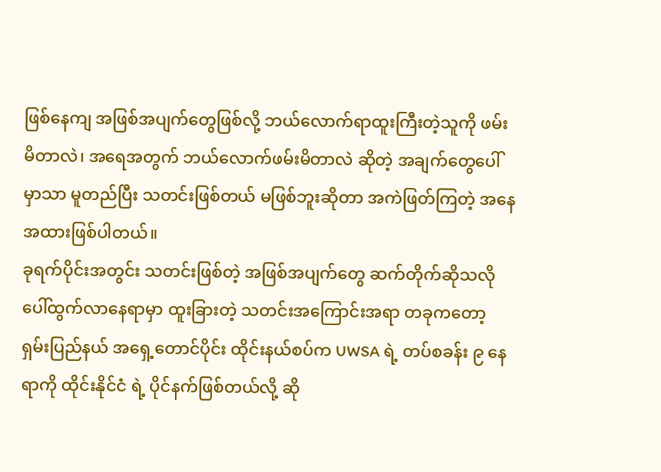ဖြစ်နေကျ အဖြစ်အပျက်တွေဖြစ်လို့ ဘယ်လောက်ရာထူးကြီးတဲ့သူကို ဖမ်းမိတာလဲ၊ အရေအတွက် ဘယ်လောက်ဖမ်းမိတာလဲ ဆိုတဲ့ အချက်တွေပေါ်မှာသာ မူတည်ပြီး သတင်းဖြစ်တယ် မဖြစ်ဘူးဆိုတာ အကဲဖြတ်ကြတဲ့ အနေအထားဖြစ်ပါတယ်။
ခုရက်ပိုင်းအတွင်း သတင်းဖြစ်တဲ့ အဖြစ်အပျက်တွေ ဆက်တိုက်ဆိုသလို ပေါ်ထွက်လာနေရာမှာ ထူးခြားတဲ့ သတင်းအကြောင်းအရာ တခုကတော့ ရှမ်းပြည်နယ် အရှေ့တောင်ပိုင်း ထိုင်းနယ်စပ်က UWSA ရဲ့ တပ်စခန်း ၉ နေရာကို ထိုင်းနိုင်ငံ ရဲ့ ပိုင်နက်ဖြစ်တယ်လို့ ဆို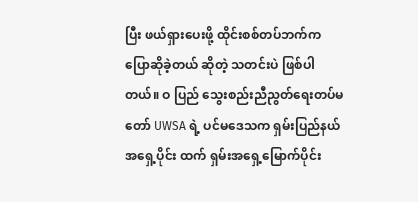ပြီး ဖယ်ရှားပေးဖို့ ထိုင်းစစ်တပ်ဘက်က ပြောဆိုခဲ့တယ် ဆိုတဲ့ သတင်းပဲ ဖြစ်ပါတယ်။ ဝ ပြည် သွေးစည်းညီညွတ်ရေးတပ်မတော် UWSA ရဲ့ ပင်မဒေသက ရှမ်းပြည်နယ် အရှေ့ပိုင်း ထက် ရှမ်းအရှေ့မြောက်ပိုင်း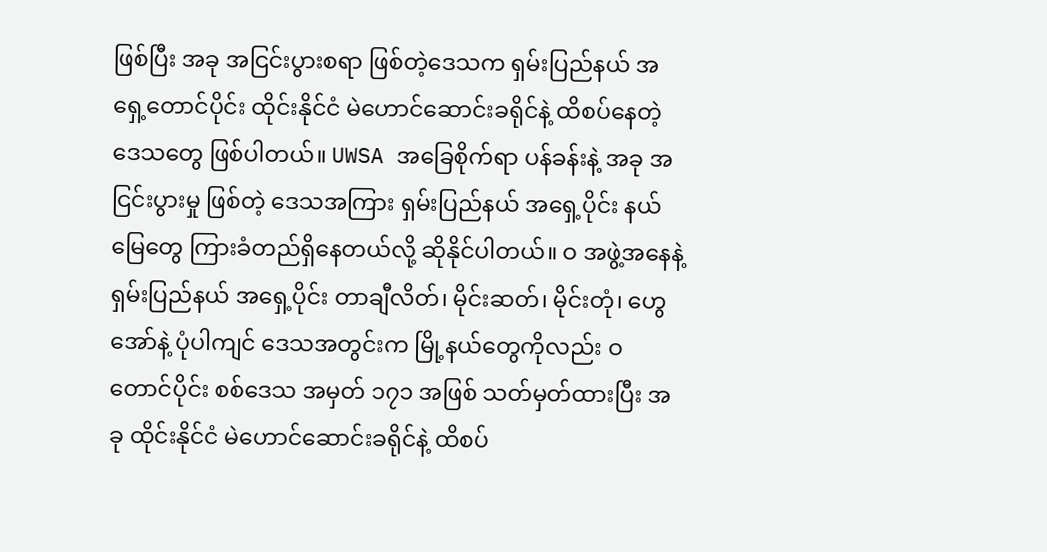ဖြစ်ပြီး အခု အငြင်းပွားစရာ ဖြစ်တဲ့ဒေသက ရှမ်းပြည်နယ် အရှေ့တောင်ပိုင်း ထိုင်းနိုင်ငံ မဲဟောင်ဆောင်းခရိုင်နဲ့ ထိစပ်နေတဲ့ ဒေသတွေ ဖြစ်ပါတယ်။ UWSA အခြေစိုက်ရာ ပန်ခန်းနဲ့ အခု အငြင်းပွားမှု ဖြစ်တဲ့ ဒေသအကြား ရှမ်းပြည်နယ် အရှေ့ပိုင်း နယ်မြေတွေ ကြားခံတည်ရှိနေတယ်လို့ ဆိုနိုင်ပါတယ်။ ဝ အဖွဲ့အနေနဲ့ ရှမ်းပြည်နယ် အရှေ့ပိုင်း တာချီလိတ်၊ မိုင်းဆတ်၊ မိုင်းတုံ၊ ဟွေအော်နဲ့ ပုံပါကျင် ဒေသအတွင်းက မြို့နယ်တွေကိုလည်း ဝ တောင်ပိုင်း စစ်ဒေသ အမှတ် ၁၇၁ အဖြစ် သတ်မှတ်ထားပြီး အခု ထိုင်းနိုင်ငံ မဲဟောင်ဆောင်းခရိုင်နဲ့ ထိစပ်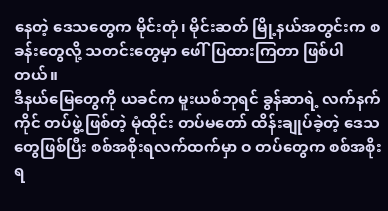နေတဲ့ ဒေသတွေက မိုင်းတုံ၊ မိုင်းဆတ် မြို့နယ်အတွင်းက စခန်းတွေလို့ သတင်းတွေမှာ ဖေါ်ပြထားကြတာ ဖြစ်ပါတယ်။
ဒီနယ်မြေတွေကို ယခင်က မူးယစ်ဘုရင် ခွန်ဆာရဲ့ လက်နက်ကိုင် တပ်ဖွဲ့ဖြစ်တဲ့ မုံထိုင်း တပ်မတော် ထိန်းချုပ်ခဲ့တဲ့ ဒေသတွေဖြစ်ပြီး စစ်အစိုးရလက်ထက်မှာ ဝ တပ်တွေက စစ်အစိုးရ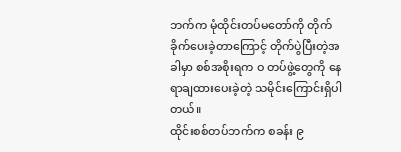ဘက်က မုံထိုင်းတပ်မတော်ကို တိုက်ခိုက်ပေးခဲ့တာကြောင့် တိုက်ပွဲပြီးတဲ့အခါမှာ စစ်အစိုးရက ဝ တပ်ဖွဲ့တွေကို နေရာချထားပေးခဲ့တဲ့ သမိုင်းကြောင်းရှိပါတယ်။
ထိုင်းစစ်တပ်ဘက်က စခန်း ၉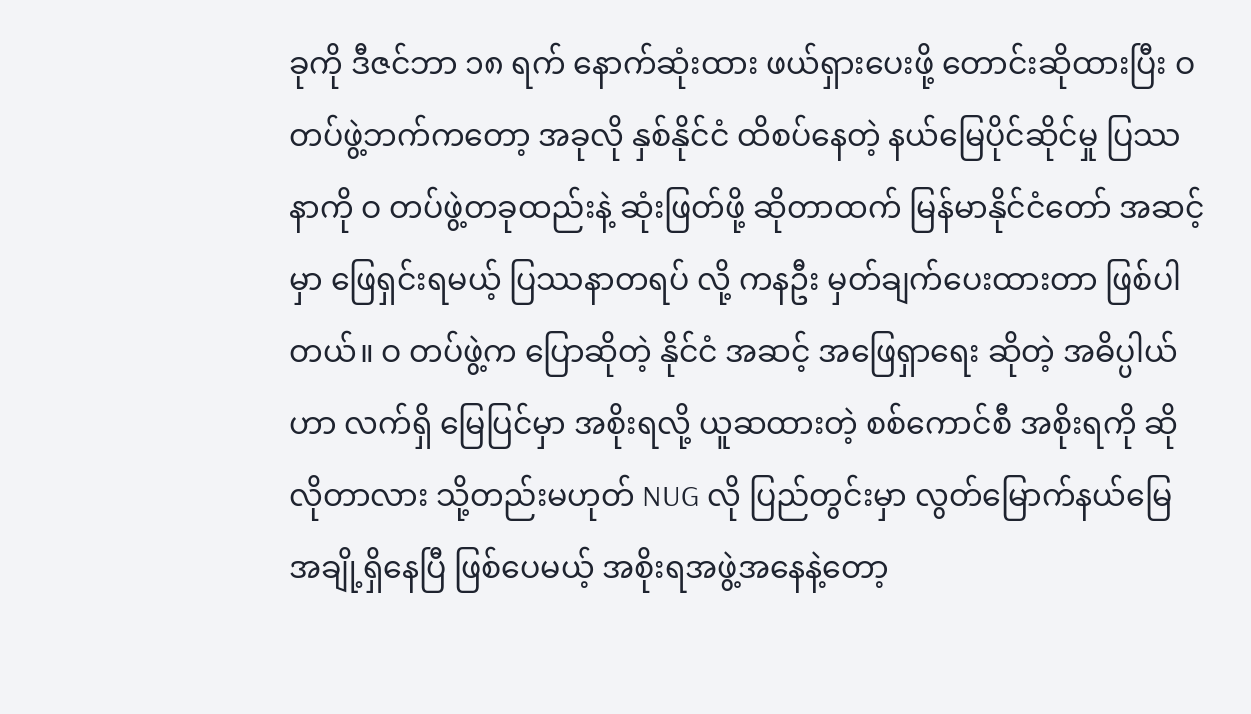ခုကို ဒီဇင်ဘာ ၁၈ ရက် နောက်ဆုံးထား ဖယ်ရှားပေးဖို့ တောင်းဆိုထားပြီး ဝ တပ်ဖွဲ့ဘက်ကတော့ အခုလို နှစ်နိုင်ငံ ထိစပ်နေတဲ့ နယ်မြေပိုင်ဆိုင်မှု ပြဿနာကို ဝ တပ်ဖွဲ့တခုထည်းနဲ့ ဆုံးဖြတ်ဖို့ ဆိုတာထက် မြန်မာနိုင်ငံတော် အဆင့်မှာ ဖြေရှင်းရမယ့် ပြဿနာတရပ် လို့ ကနဦး မှတ်ချက်ပေးထားတာ ဖြစ်ပါတယ်။ ဝ တပ်ဖွဲ့က ပြောဆိုတဲ့ နိုင်ငံ အဆင့် အဖြေရှာရေး ဆိုတဲ့ အဓိပ္ပါယ်ဟာ လက်ရှိ မြေပြင်မှာ အစိုးရလို့ ယူဆထားတဲ့ စစ်ကောင်စီ အစိုးရကို ဆိုလိုတာလား သို့တည်းမဟုတ် NUG လို ပြည်တွင်းမှာ လွတ်မြောက်နယ်မြေ အချို့ရှိနေပြီ ဖြစ်ပေမယ့် အစိုးရအဖွဲ့အနေနဲ့တော့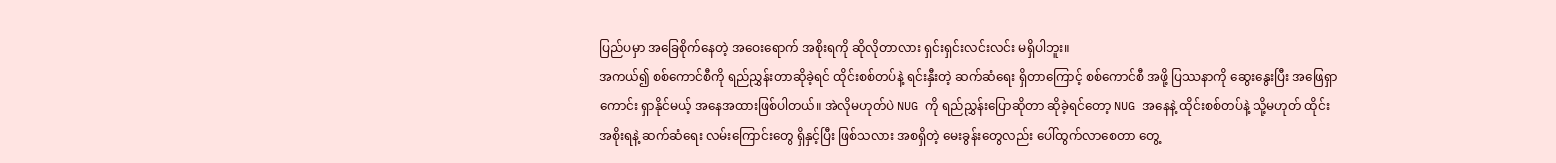ပြည်ပမှာ အခြေစိုက်နေတဲ့ အဝေးရောက် အစိုးရကို ဆိုလိုတာလား ရှင်းရှင်းလင်းလင်း မရှိပါဘူး။
အကယ်၍ စစ်ကောင်စီကို ရည်ညွှန်းတာဆိုခဲ့ရင် ထိုင်းစစ်တပ်နဲ့ ရင်းနှီးတဲ့ ဆက်ဆံရေး ရှိတာကြောင့် စစ်ကောင်စီ အဖို့ ပြဿနာကို ဆွေးနွေးပြီး အဖြေရှာကောင်း ရှာနိုင်မယ့် အနေအထားဖြစ်ပါတယ်။ အဲလိုမဟုတ်ပဲ NUG ကို ရည်ညွှန်းပြောဆိုတာ ဆိုခဲ့ရင်တော့ NUG အနေနဲ့ ထိုင်းစစ်တပ်နဲ့ သို့မဟုတ် ထိုင်း အစိုးရနဲ့ ဆက်ဆံရေး လမ်းကြောင်းတွေ ရှိနှင့်ပြီး ဖြစ်သလား အစရှိတဲ့ မေးခွန်းတွေလည်း ပေါ်ထွက်လာစေတာ တွေ့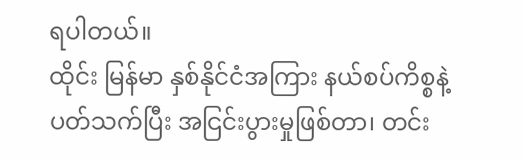ရပါတယ်။
ထိုင်း မြန်မာ နှစ်နိုင်ငံအကြား နယ်စပ်ကိစ္စနဲ့ ပတ်သက်ပြီး အငြင်းပွားမှုဖြစ်တာ၊ တင်း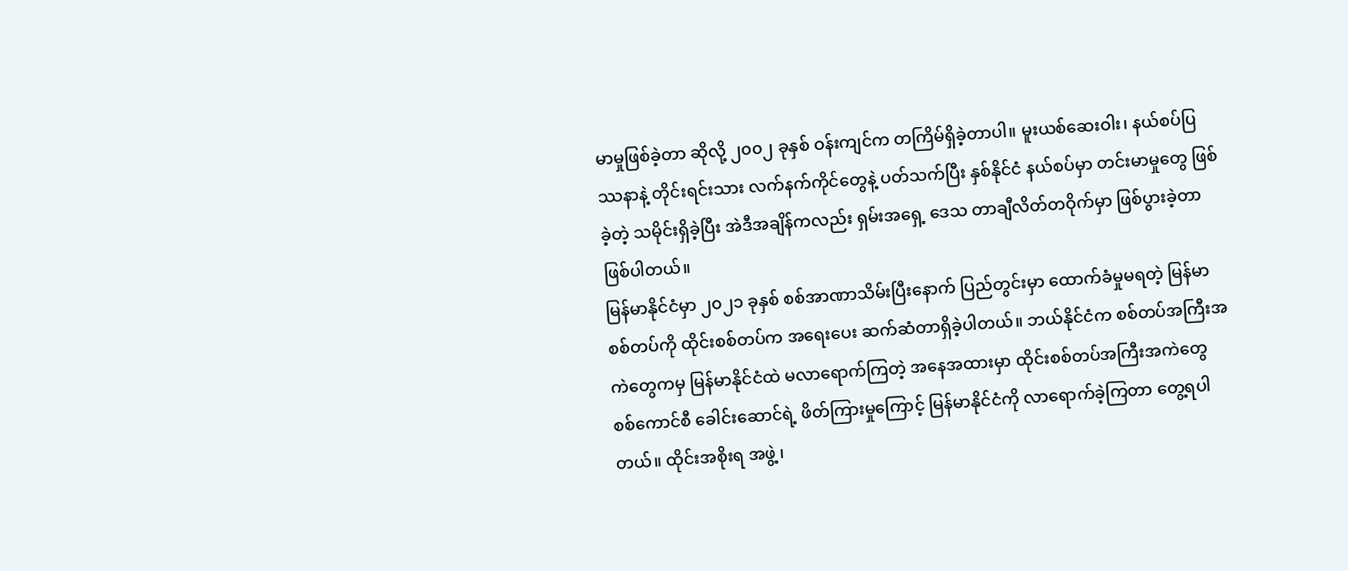မာမှုဖြစ်ခဲ့တာ ဆိုလို့ ၂၀၀၂ ခုနှစ် ဝန်းကျင်က တကြိမ်ရှိခဲ့တာပါ။ မူးယစ်ဆေးဝါး၊ နယ်စပ်ပြဿနာနဲ့ တိုင်းရင်းသား လက်နက်ကိုင်တွေနဲ့ ပတ်သက်ပြီး နှစ်နိုင်ငံ နယ်စပ်မှာ တင်းမာမှုတွေ ဖြစ်ခဲ့တဲ့ သမိုင်းရှိခဲ့ပြီး အဲဒီအချိန်ကလည်း ရှမ်းအရှေ့ ဒေသ တာချီလိတ်တဝိုက်မှာ ဖြစ်ပွားခဲ့တာ ဖြစ်ပါတယ်။
မြန်မာနိုင်ငံမှာ ၂၀၂၁ ခုနှစ် စစ်အာဏာသိမ်းပြီးနောက် ပြည်တွင်းမှာ ထောက်ခံမှုမရတဲ့ မြန်မာစစ်တပ်ကို ထိုင်းစစ်တပ်က အရေးပေး ဆက်ဆံတာရှိခဲ့ပါတယ်။ ဘယ်နိုင်ငံက စစ်တပ်အကြီးအကဲတွေကမှ မြန်မာနိုင်ငံထဲ မလာရောက်ကြတဲ့ အနေအထားမှာ ထိုင်းစစ်တပ်အကြီးအကဲတွေ စစ်ကောင်စီ ခေါင်းဆောင်ရဲ့ ဖိတ်ကြားမှုကြောင့် မြန်မာနိုင်ငံကို လာရောက်ခဲ့ကြတာ တွေ့ရပါတယ်။ ထိုင်းအစိုးရ အဖွဲ့ ၊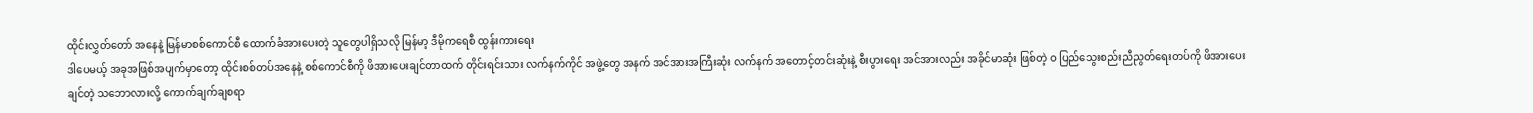ထိုင်းလွှတ်တော် အနေနဲ့ မြန်မာစစ်ကောင်စီ ထောက်ခံအားပေးတဲ့ သူတွေပါရှိသလို မြန်မာ့ ဒီမိုကရေစီ ထွန်းကားရေး
ဒါပေမယ့် အခုအဖြစ်အပျက်မှာတော့ ထိုင်းစစ်တပ်အနေနဲ့ စစ်ကောင်စီကို ဖိအားပေးချင်တာထက် တိုင်းရင်းသား လက်နက်ကိုင် အဖွဲ့တွေ အနက် အင်အားအကြီးဆုံး လက်နက် အတောင့်တင်းဆုံးနဲ့ စီးပွားရေး အင်အားလည်း အခိုင်မာဆုံး ဖြစ်တဲ့ ဝ ပြည်သွေးစည်းညီညွတ်ရေးတပ်ကို ဖိအားပေးချင်တဲ့ သဘောလားလို့ ကောက်ချက်ချစရာ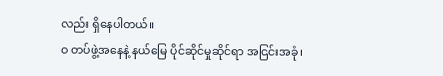လည်း ရှိနေပါတယ်။
ဝ တပ်ဖွဲ့အနေနဲ့ နယ်မြေ ပိုင်ဆိုင်မှုဆိုင်ရာ အငြင်းအခုံ၊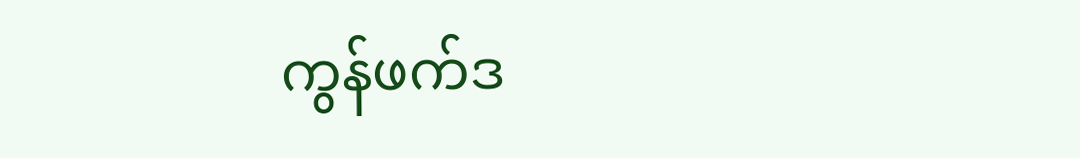ကွန်ဖက်ဒ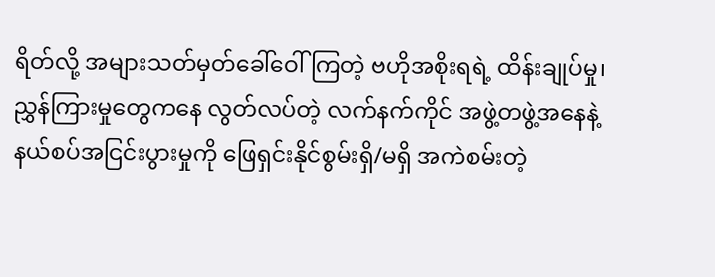ရိတ်လို့ အများသတ်မှတ်ခေါ်ဝေါ်ကြတဲ့ ဗဟိုအစိုးရရဲ့ ထိန်းချုပ်မှု၊ ညွှန်ကြားမှုတွေကနေ လွတ်လပ်တဲ့ လက်နက်ကိုင် အဖွဲ့တဖွဲ့အနေနဲ့ နယ်စပ်အငြင်းပွားမှုကို ဖြေရှင်းနိုင်စွမ်းရှိ/မရှိ အကဲစမ်းတဲ့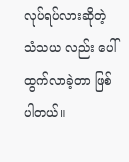လုပ်ရပ်လားဆိုတဲ့ သံသယ လည်း ပေါ်ထွက်လာခဲ့တာ ဖြစ်ပါတယ်။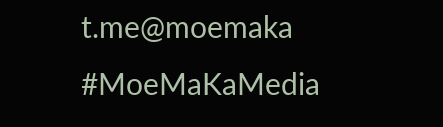t.me@moemaka
#MoeMaKaMedia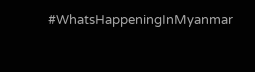#WhatsHappeningInMyanmar